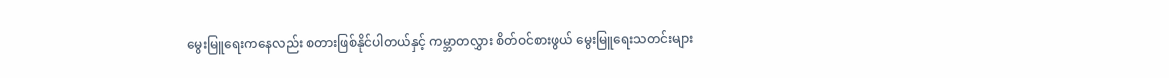မွေးမြူရေးကနေလည်း စတားဖြစ်နိုင်ပါတယ်နှင့် ကမ္ဘာတလွှား စိတ်ဝင်စားဖွယ် မွေးမြူရေးသတင်းများ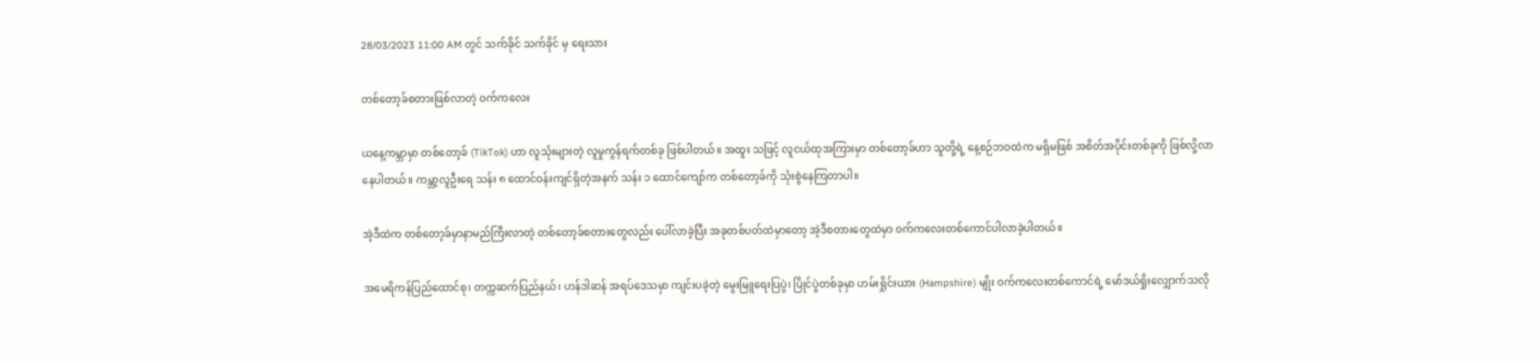28/03/2023 11:00 AM တွင် သက်ခိုင် သက်ခိုင် မှ ရေးသား

တစ်တော့ခ်စတားဖြစ်လာတဲ့ ဝက်ကလေး

ယနေ့ကမ္ဘာမှာ တစ်တော့ခ် (TikTok) ဟာ လူသုံးများတဲ့ လူမှုကွန်ရက်တစ်ခု ဖြစ်ပါတယ်။ အထူး သဖြင့် လူငယ်ထုအကြားမှာ တစ်တော့ခ်ဟာ သူတို့ရဲ့ နေ့စဉ်ဘဝထဲက မရှိမဖြစ် အစိတ်အပိုင်းတစ်ခုကို ဖြစ်လို့လာနေပါတယ်။ ကမ္ဘာ့လူဦးရေ သန်း ၈ ထောင်ဝန်းကျင်ရှိတဲ့အနက် သန်း ၁ ထောင်ကျော်က တစ်တော့ခ်ကို သုံးစွဲနေကြတာပါ။

အဲ့ဒီထဲက တစ်တော့ခ်မှာနာမည်ကြီးလာတဲ့ တစ်တော့ခ်စတားတွေလည်း ပေါ်လာခဲ့ပြီး အခုတစ်ပတ်ထဲမှာတော့ အဲ့ဒီစတားတွေထဲမှာ ဝက်ကလေးတစ်ကောင်ပါလာခဲ့ပါတယ်။

အမေရိကန်ပြည်ထောင်စု၊ တက္ကဆက်ပြည်နယ်၊ ဟန်ဒါဆန် အရပ်ဒေသမှာ ကျင်းပခဲ့တဲ့ မွေးမြူရေးပြပွဲ၊ ပြိုင်ပွဲတစ်ခုမှာ ဟမ်းရှိုင်းယား (Hampshire) မျိုး ဝက်ကလေးတစ်ကောင်ရဲ့ မော်ဒယ်ရှိုးလျှောက်သလို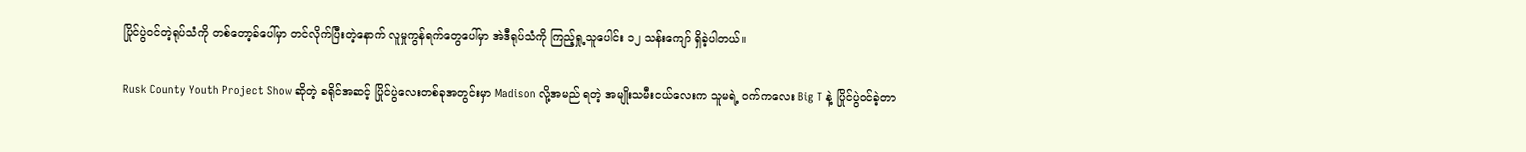ပြိုင်ပွဲဝင်တဲ့ရုပ်သံကို တစ်တော့ခ်ပေါ်မှာ တင်လိုက်ပြီးတဲ့နောက် လူမှုကွန်ရက်တွေပေါ်မှာ အဲဒီရုပ်သံကို ကြည့်ရှု့သူပေါင်း ၁၂ သန်းကျော် ရှိခဲ့ပါတယ်။

Rusk County Youth Project Show ဆိုတဲ့ ခရိုင်အဆင့် ပြိုင်ပွဲလေးတစ်ခုအတွင်းမှာ Madison လို့အမည် ရတဲ့ အမျိုးသမီးငယ်လေးက သူမရဲ့ ဝက်ကလေး Big T နဲ့ ပြိုင်ပွဲဝင်ခဲ့တာ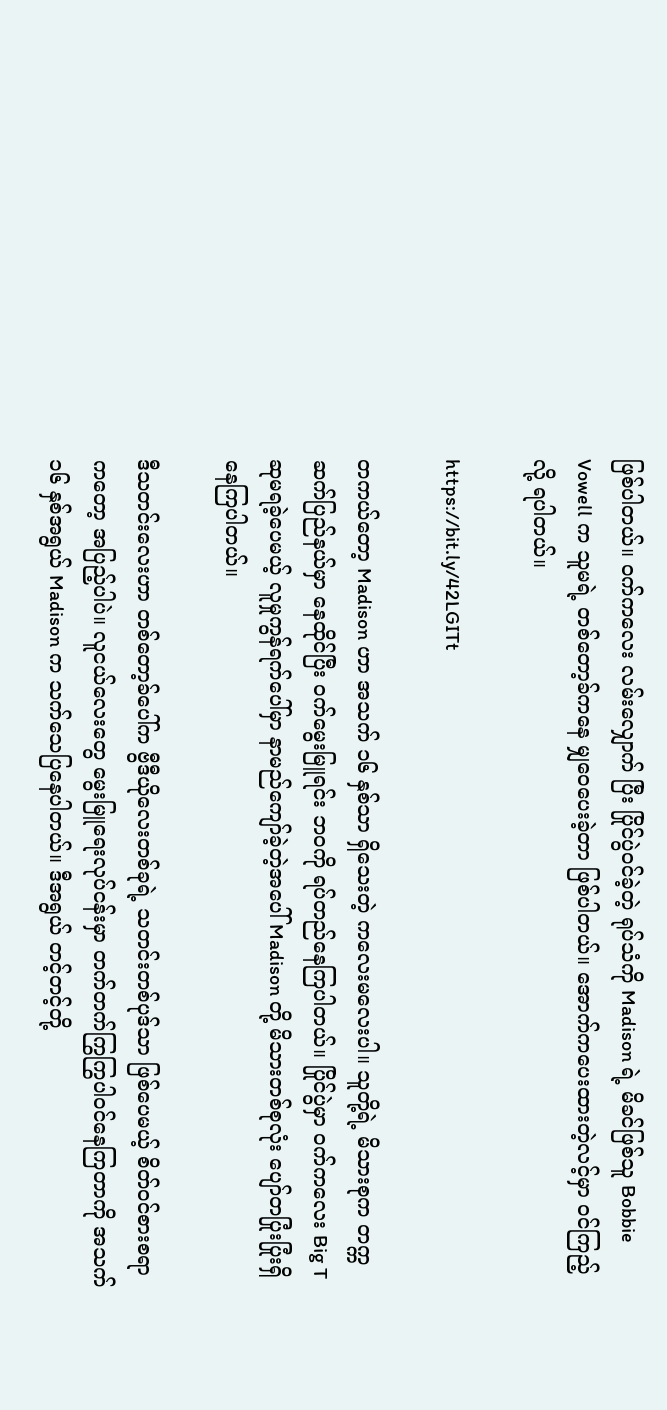ဖြစ်ပါတယ်။ ဝက်ကလေး လမ်းလျှောက် ပြီး ပြိုင်ပွဲဝင်ခဲ့တဲ့ ရုပ်သံကို Madison ရဲ့ မိခင်ဖြစ်သူ Bobbie Vowell က သူမရဲ့ တစ်တော့ခ်ကနေ မျှဝေပေးခဲ့တာ ဖြစ်ပါတယ်။ အောက်ကပေးထားတဲ့လင့်မှာ ဝင်ကြည့်လို့ ရပါတယ်။

https://bit.ly/42LGITt

တကယ်တော့ Madison ဟာ အသက် ၁၆ နှစ်သာ ရှိသေးတဲ့ ကလေးမလေးပါ။ သူတို့ရဲ့ မိသားစုက တက္ကဆက်ပြည်နယ်မှာ နေထိုင်ပြီး ဝက်မွေးမြူရင်း ဘဝကို ရပ်တည်နေကြပါတယ်။ ပြိုင်ပွဲမှာ ဝက်ကလေး Big T ဆုမရခဲ့ပေမယ့် လူမှုကွန်ရက်ပေါ်မှာ နာမည်ကျော်ခဲ့တဲ့အပေါ် Madison တို့ မိသားတစ်စုလုံး ပျော်တပြုံးပြုံးရှိနေကြပါတယ်။

ဒီသတင်းလေးဟာ တစ်‌တော့ခ်ပေါ်က ဗွီဒီယိုလေးတစ်ခုရဲ့ သတင်းတစ်ပုဒ်သာ ဖြစ်ပေမယ့် စိတ်ဝင်စားစရာကတော့ အပြည့်ပါပဲ။ လူငယ်လေးတွေ မွေးမြူရေးလုပ်ငန်းမှာ တက်တက်ကြွကြွပါဝင်နေကြတာကို အသက် ၁၆ နှစ်အရွယ် Madison က သက်သေပြနေပါတယ်။ ဒီအရွယ် တင့်တင့်တို့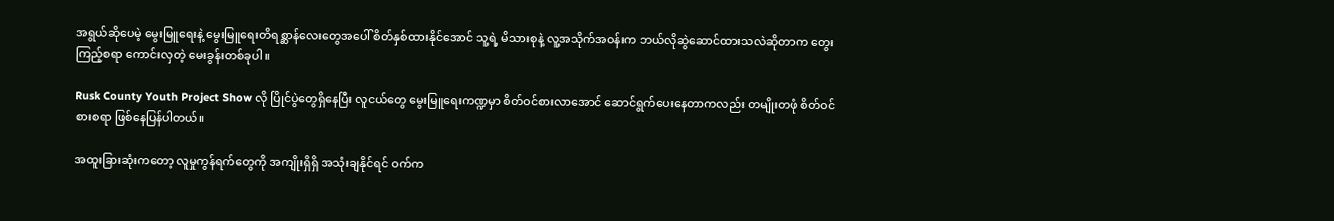အရွယ်ဆိုပေမဲ့ မွေးမြူရေးနဲ့ မွေးမြူရေးတိရစ္ဆာန်လေးတွေအပေါ် စိတ်နှစ်ထားနိုင်အောင် သူ့ရဲ့ မိသားစုနဲ့ လူ့အသိုက်အဝန်းက ဘယ်လိုဆွဲဆောင်ထားသလဲဆိုတာက တွေးကြည့်စရာ ကောင်းလှတဲ့ မေးခွန်းတစ်ခုပါ။

Rusk County Youth Project Show လို ပြိုင်ပွဲတွေရှိနေပြီး လူငယ်တွေ မွေးမြူရေးကဏ္ဍမှာ စိတ်ဝင်စားလာအောင် ဆောင်ရွက်ပေးနေတာကလည်း တမျိုးတဖုံ စိတ်ဝင်စားစရာ ဖြစ်နေပြန်ပါတယ်။

အထူးခြားဆုံးကတော့ လူမှုကွန်ရက်တွေကို အကျိုးရှိရှိ အသုံးချနိုင်ရင် ဝက်က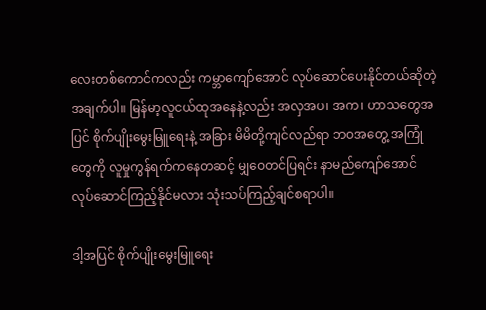လေးတစ်ကောင်ကလည်း ကမ္ဘာကျော်အောင် လုပ်ဆောင်ပေးနိုင်တယ်ဆိုတဲ့အချက်ပါ။ မြန်မာ့လူငယ်ထုအနေနဲ့လည်း အလှအပ၊ အက၊ ဟာသတွေအပြင် စိုက်ပျိုးမွေးမြူရေးနဲ့ အခြား မိမိတို့ကျင်လည်ရာ ဘဝအတွေ့ အကြုံတွေကို လူမှုကွန်ရက်ကနေတဆင့် မျှဝေတင်ပြရင်း နာမည်ကျော်အောင် လုပ်ဆောင်ကြည့်နိုင်မလား သုံးသပ်ကြည့်ချင်စရာပါ။

ဒါ့အပြင် စိုက်ပျိုးမွေးမြူရေး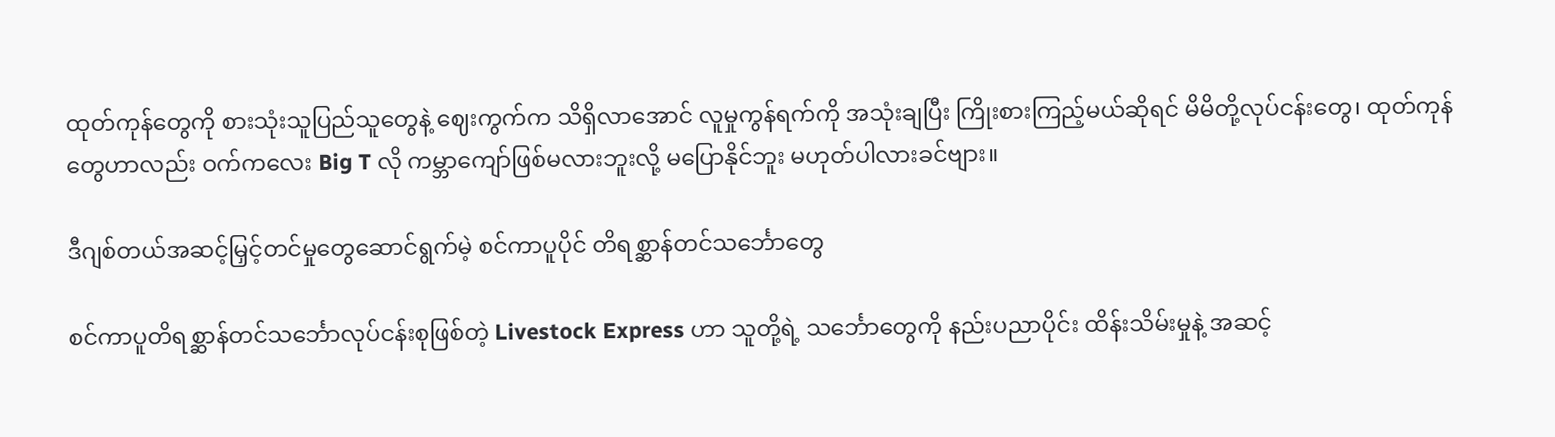ထုတ်ကုန်တွေကို စားသုံးသူပြည်သူတွေနဲ့ ဈေးကွက်က သိရှိလာအောင် လူမှုကွန်ရက်ကို အသုံးချပြီး ကြိုးစားကြည့်မယ်ဆိုရင် မိမိတို့လုပ်ငန်းတွေ၊ ထုတ်ကုန်တွေဟာလည်း ဝက်ကလေး Big T လို ကမ္ဘာကျော်ဖြစ်မလားဘူးလို့ မပြောနိုင်ဘူး မဟုတ်ပါလားခင်ဗျား။

ဒီဂျစ်တယ်အဆင့်မြှင့်တင်မှုတွေဆောင်ရွက်မဲ့ စင်ကာပူပိုင် တိရစ္ဆာန်တင်သင်္ဘောတွေ

စင်ကာပူတိရစ္ဆာန်တင်သင်္ဘောလုပ်ငန်းစုဖြစ်တဲ့ Livestock Express ဟာ သူတို့ရဲ့ သင်္ဘောတွေကို နည်းပညာပိုင်း ထိန်းသိမ်းမှုနဲ့ အဆင့်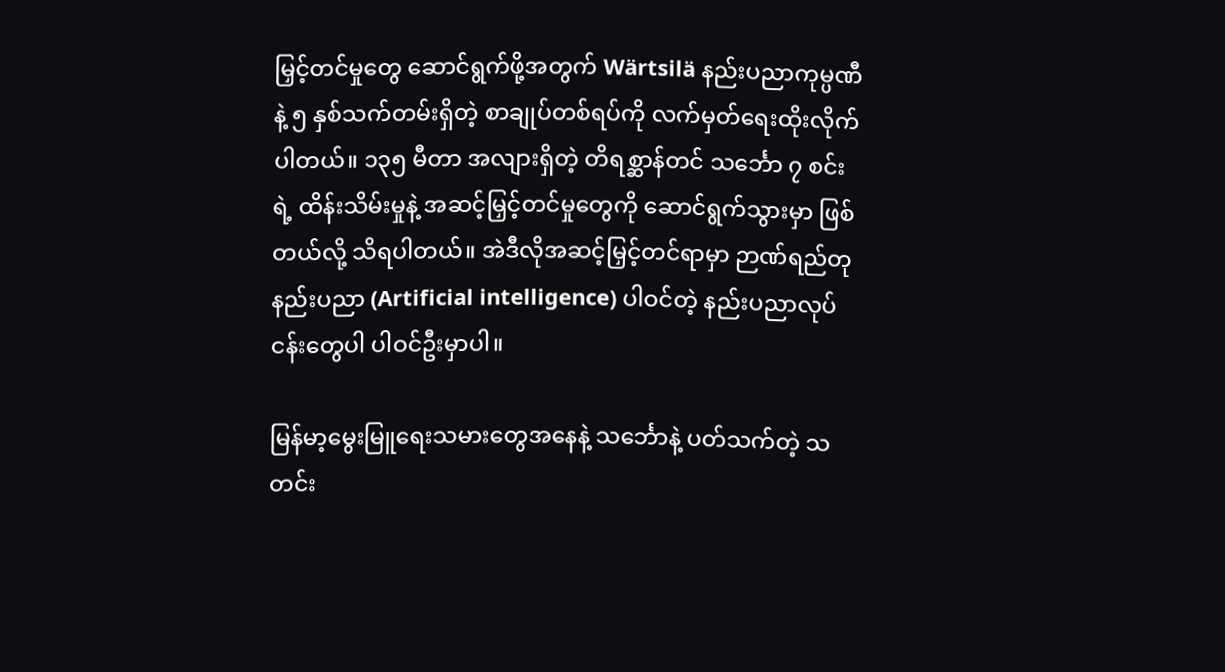မြှင့်တင်မှုတွေ ဆောင်ရွက်ဖို့အတွက် Wärtsilä နည်းပညာကုမ္ပဏီနဲ့ ၅ နှစ်သက်တမ်းရှိတဲ့ စာချုပ်တစ်ရပ်ကို လက်မှတ်ရေးထိုးလိုက်ပါတယ်။ ၁၃၅ မီတာ အလျားရှိတဲ့ တိရစ္ဆာန်တင် သင်္ဘော ၇ စင်းရဲ့ ထိန်းသိမ်းမှုနဲ့ အဆင့်မြှင့်တင်မှုတွေကို ဆောင်ရွက်သွားမှာ ဖြစ်တယ်လို့ သိရပါတယ်။ အဲဒီလိုအဆင့်မြှင့်တင်ရာမှာ ဉာဏ်ရည်တုနည်းပညာ (Artificial intelligence) ပါဝင်တဲ့ နည်းပညာလုပ်ငန်းတွေပါ ပါဝင်ဦးမှာပါ။

မြန်မာ့မွေးမြူရေးသမားတွေအနေနဲ့ သင်္ဘောနဲ့ ပတ်သက်တဲ့ သတင်း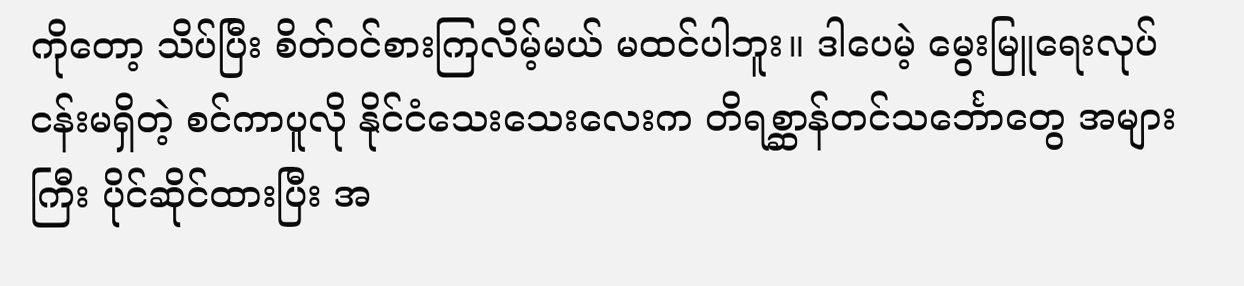ကိုတော့ သိပ်ပြီး စိတ်ဝင်စားကြလိမ့်မယ် မထင်ပါဘူး။ ဒါပေမဲ့ မွေးမြူရေးလုပ်ငန်းမရှိတဲ့ စင်ကာပူလို နိုင်ငံသေးသေးလေးက တိရစ္ဆာန်တင်သင်္ဘောတွေ အများကြီး ပိုင်ဆိုင်ထားပြီး အ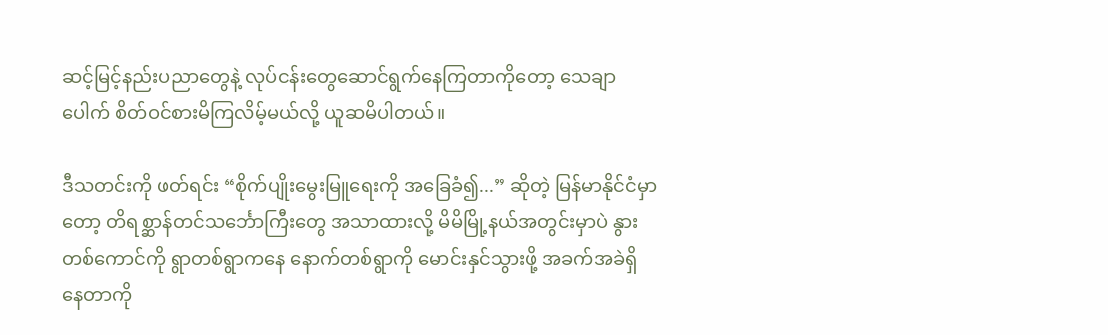ဆင့်မြင့်နည်းပညာတွေနဲ့ လုပ်ငန်းတွေဆောင်ရွက်နေကြတာကိုတော့ သေချာပေါက် စိတ်ဝင်စားမိကြလိမ့်မယ်လို့ ယူဆမိပါတယ်။

ဒီသတင်းကို ဖတ်ရင်း “စိုက်ပျိုးမွေးမြူရေးကို အခြေခံ၍...” ဆိုတဲ့ မြန်မာနိုင်ငံမှာတော့ တိရစ္ဆာန်တင်သင်္ဘောကြီးတွေ အသာထားလို့ မိမိမြို့နယ်အတွင်းမှာပဲ နွားတစ်ကောင်ကို ရွာတစ်ရွာကနေ နောက်တစ်ရွာကို မောင်းနှင်သွားဖို့ အခက်အခဲရှိနေတာကို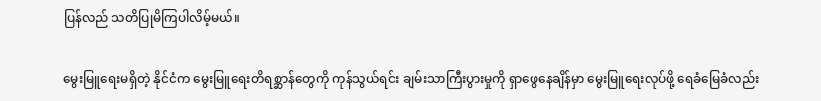ပြန်လည် သတိပြုမိကြပါလိမ့်မယ်။

မွေးမြူရေးမရှိတဲ့ နိုင်ငံက မွေးမြူရေးတိရစ္ဆာန်တွေကို ကုန်သွယ်ရင်း ချမ်းသာကြီးပွားမှုကို ရှာဖွေနေချိန်မှာ မွေးမြူရေးလုပ်ဖို့ ရေခံမြေခံလည်း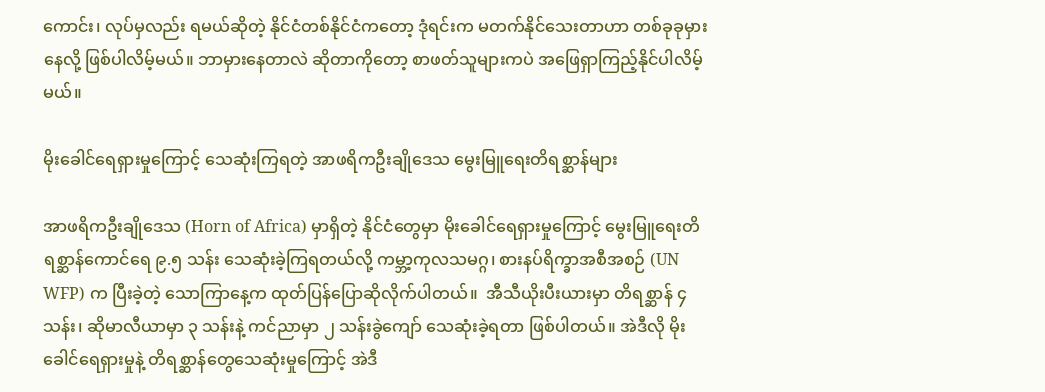ကောင်း၊ လုပ်မှလည်း ရမယ်ဆိုတဲ့ နိုင်ငံတစ်နိုင်ငံကတော့ ဒုံရင်းက မတက်နိုင်သေးတာဟာ တစ်ခုခုမှားနေလို့ ဖြစ်ပါလိမ့်မယ်။ ဘာမှားနေတာလဲ ဆိုတာကိုတော့ စာဖတ်သူများကပဲ အဖြေရှာကြည့်နိုင်ပါလိမ့်မယ်။

မိုးခေါင်ရေရှားမှုကြောင့် သေဆုံးကြရတဲ့ အာဖရိကဦးချိုဒေသ မွေးမြူရေးတိရစ္ဆာန်များ

အာဖရိကဦးချိုဒေသ (Horn of Africa) မှာရှိတဲ့ နိုင်ငံတွေမှာ မိုးခေါင်ရေရှားမှုကြောင့် မွေးမြူရေးတိရစ္ဆာန်ကောင်ရေ ၉.၅ သန်း သေဆုံးခဲ့ကြရတယ်လို့ ကမ္ဘာ့ကုလသမဂ္ဂ၊ စားနပ်ရိက္ခာအစီအစဉ် (UN WFP) က ပြီးခဲ့တဲ့ သောကြာနေ့က ထုတ်ပြန်ပြောဆိုလိုက်ပါတယ်။  အီသီယိုးပီးယားမှာ တိရစ္ဆာန် ၄ သန်း၊ ဆိုမာလီယာမှာ ၃ သန်းနဲ့ ကင်ညာမှာ ၂ သန်းခွဲကျော် သေဆုံးခဲ့ရတာ ဖြစ်ပါတယ်။ အဲဒီလို မိုးခေါင်ရေရှားမှုနဲ့ တိရစ္ဆာန်တွေသေဆုံးမှုကြောင့် အဲဒီ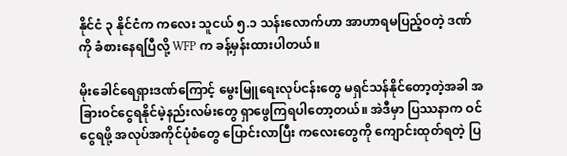နိုင်ငံ ၃ နိုင်ငံက ကလေး သူငယ် ၅.၁ သန်းလောက်ဟာ အာဟာရမပြည့်ဝတဲ့ ဒဏ်ကို ခံစားနေရပြီလို့ WFP က ခန့်မှန်းထားပါတယ်။

မိုးခေါင်ရေရှားဒဏ်ကြောင့် မွေးမြူရေးလုပ်ငန်းတွေ မရှင်သန်နိုင်တော့တဲ့အခါ အခြားဝင်ငွေရနိုင်မဲ့နည်းလမ်းတွေ ရှာဖွေကြရပါတော့တယ်။ အဲဒီမှာ ပြဿနာက ဝင်ငွေရဖို့ အလုပ်အကိုင်ပုံစံတွေ ပြောင်းလာပြီး ကလေးတွေကို ကျောင်းထုတ်ရတဲ့ ပြ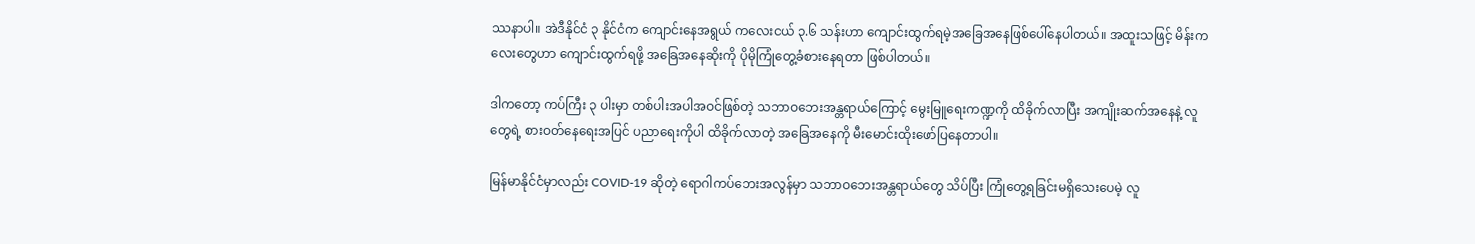ဿနာပါ။ အဲဒီနိုင်ငံ ၃ နိုင်ငံက ကျောင်းနေအရွယ် ကလေးငယ် ၃.၆ သန်းဟာ ကျောင်းထွက်ရမဲ့အခြေအနေဖြစ်ပေါ်နေပါတယ်။ အထူးသဖြင့် မိန်းကလေးတွေဟာ ကျောင်းထွက်ရဖို့ အခြေအနေဆိုးကို ပိုမိုကြုံတွေ့ခံစားနေရတာ ဖြစ်ပါတယ်။

ဒါကတော့ ကပ်ကြီး ၃ ပါးမှာ တစ်ပါးအပါအဝင်ဖြစ်တဲ့ သဘာဝဘေးအန္တရာယ်ကြောင့် မွေးမြူရေးကဏ္ဍကို ထိခိုက်လာပြီး အကျိုးဆက်အနေနဲ့ လူတွေရဲ့ စားဝတ်နေရေးအပြင် ပညာရေးကိုပါ ထိခိုက်လာတဲ့ အခြေအနေကို မီးမောင်းထိုး‌ဖော်ပြနေတာပါ။ ‌

မြန်မာနိုင်ငံမှာလည်း COVID-19 ဆိုတဲ့ ရောဂါကပ်ဘေးအလွန်မှာ သဘာဝဘေးအန္တရာယ်တွေ သိပ်ပြီး ကြုံတွေ့ရခြင်းမရှိသေးပေမဲ့ လူ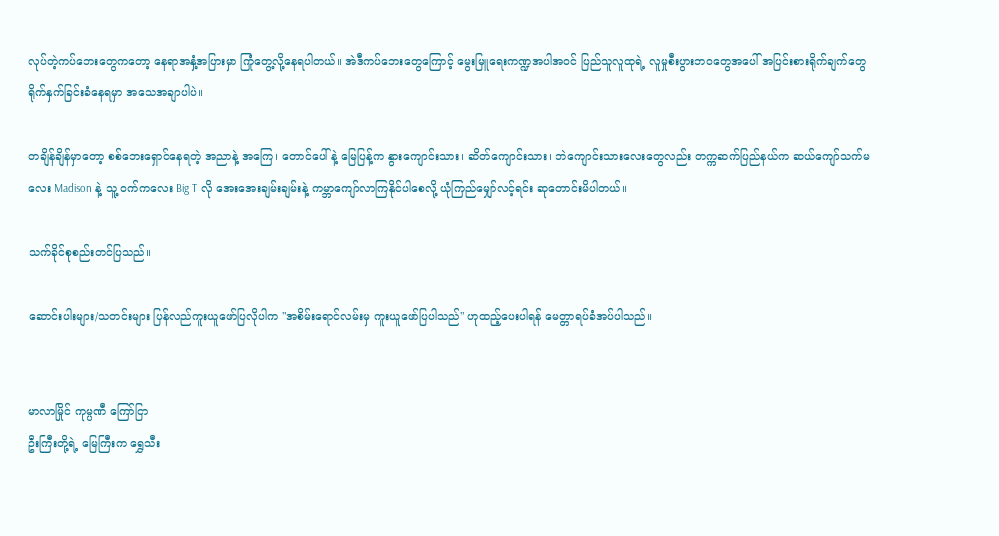လုပ်တဲ့ကပ်ဘေးတွေကတော့ နေရာအနှံ့အပြားမှာ ကြုံတွေ့လို့နေရပါတယ်။ အဲဒီကပ်ဘေးတွေကြောင့် မွေးမြူရေးကဏ္ဍအပါအဝင် ပြည်သူလူထုရဲ့ လူမှုစီးပွားဘဝတွေအပေါ် အပြင်းစားရိုက်ချက်တွေ ရိုက်နှက်ခြင်းခံနေရမှာ အသေအချာပါပဲ။

တချိန်ချိန်မှာတော့ စစ်ဘေးရှောင်နေရတဲ့ အညာနဲ့ အကြေ၊ တောင်ပေါ် နဲ့ မြေပြန့်က နွားကျောင်းသား၊ ဆိတ်ကျောင်းသား၊ ဘဲကျောင်းသားလေးတွေလည်း တက္ကဆက်ပြည်နယ်က ဆယ်ကျော်သက်မလေး Madison နဲ့ သူ့ ဝက်ကလေး Big T လို အေးအေးချမ်းချမ်းနဲ့ ကမ္ဘာကျော်လာကြနိုင်ပါစေလို့ ယုံကြည်မျှော်လင့်ရင်း ဆုတောင်းမိပါတယ်။

သက်ခိုင်စုစည်းတင်ပြသည်။

ဆောင်းပါးများ/သတင်းများ ပြန်လည်ကူးယူဖော်ပြလိုပါက "အစိမ်းရောင်လမ်းမှ ကူးယူဖော်ပြပါသည်" ဟုထည့်ပေးပါရန် မေတ္တာရပ်ခံအပ်ပါသည်။


မာလာမြိုင် ကုမ္ပဏီ ကြော်ငြာ
ဦးကြီးတို့ရဲ့ မြေကြီးက ရွှေသီး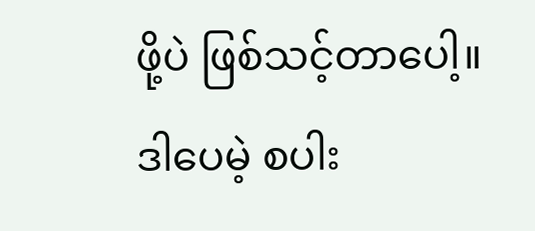ဖို့ပဲ ဖြစ်သင့်တာပေါ့။ ဒါပေမဲ့ စပါး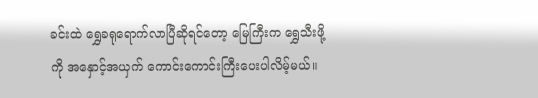ခင်းထဲ ရွှေခရုရောက်လာပြီဆိုရင်တော့ မြေကြီးက ရွှေသီးဖို့ကို အနှောင့်အယှက် ကောင်းကောင်းကြီးပေးပါလိမ့်မယ်။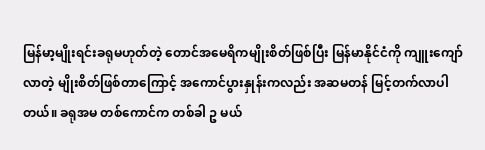မြန်မာ့မျိုးရင်းခရုမဟုတ်တဲ့ တောင်အမေရိကမျိုးစိတ်ဖြစ်ပြီး မြန်မာနိုင်ငံကို ကျူးကျော်လာတဲ့ မျိုးစိတ်ဖြစ်တာကြောင့် အကောင်ပွားနှုန်းကလည်း အဆမတန် မြင့်တက်လာပါတယ်။ ခရုအမ တစ်ကောင်က တစ်ခါ ဥ မယ်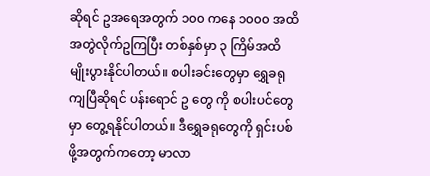ဆိုရင် ဥအရေအတွက် ၁၀၀ ကနေ ၁၀၀၀ အထိ အတွဲလိုက်ဥကြပြီး တစ်နှစ်မှာ ၃ ကြိမ်အထိ မျိုးပွားနိုင်ပါတယ်။ စပါးခင်းတွေမှာ ရွှေခရုကျပြီဆိုရင် ပန်းရောင် ဥ တွေ ကို စပါးပင်တွေမှာ တွေ့ရနိုင်ပါတယ်။ ဒီရွှေခရုတွေကို ရှင်းပစ်ဖို့အတွက်ကတော့ မာလာ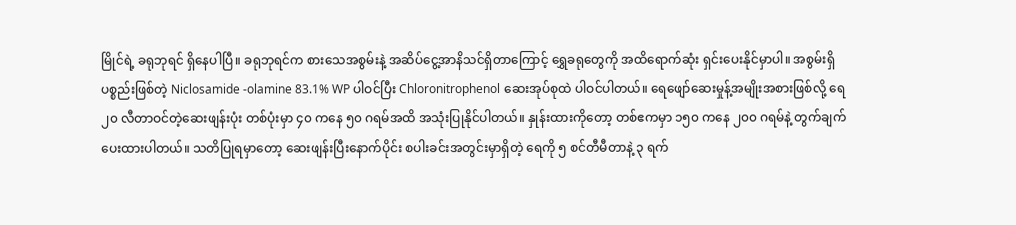မြိုင်ရဲ့ ခရုဘုရင် ရှိနေပါပြီ။ ခရုဘုရင်က စားသေအစွမ်းနဲ့ အဆိပ်ငွေ့အာနိသင်ရှိတာကြောင့် ရွှေခရုတွေကို အထိရောက်ဆုံး ရှင်းပေးနိုင်မှာပါ။ အစွမ်းရှိပစ္စည်းဖြစ်တဲ့ Niclosamide -olamine 83.1% WP ပါဝင်ပြီး Chloronitrophenol ဆေးအုပ်စုထဲ ပါဝင်ပါတယ်။ ရေဖျော်ဆေးမှုန့်အမျိုးအစားဖြစ်လို့ ရေ ၂၀ လီတာဝင်တဲ့ဆေးဖျန်းပုံး တစ်ပုံးမှာ ၄၀ ကနေ ၅၀ ဂရမ်အထိ အသုံးပြုနိုင်ပါတယ်။ နှုန်းထားကိုတော့ တစ်ဧကမှာ ၁၅၀ ကနေ ၂၀၀ ဂရမ်နဲ့ တွက်ချက်ပေးထားပါတယ်။ သတိပြုရမှာတော့ ဆေးဖျန်းပြီးနောက်ပိုင်း စပါးခင်းအတွင်းမှာရှိတဲ့ ရေကို ၅ စင်တီမီတာနဲ့ ၃ ရက်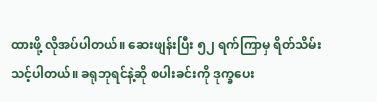ထားဖို့ လိုအပ်ပါတယ်။ ဆေးဖျန်းပြီး ၅၂ ရက်ကြာမှ ရိတ်သိမ်းသင့်ပါတယ်။ ခရုဘုရင်နဲ့ဆို စပါးခင်းကို ဒုက္ခပေး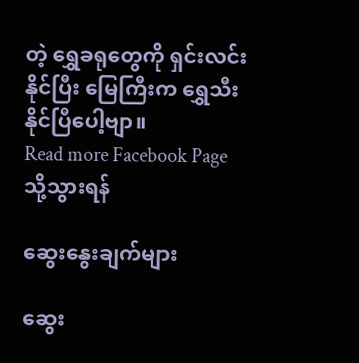တဲ့ ရွှေခရုတွေကို ရှင်းလင်းနိုင်ပြီး မြေကြီးက ရွှေသီးနိုင်ပြီပေါ့ဗျာ။
Read more Facebook Page သို့သွားရန်

ဆွေးနွေးချက်များ

ဆွေး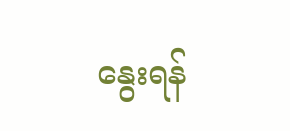နွေးရန်